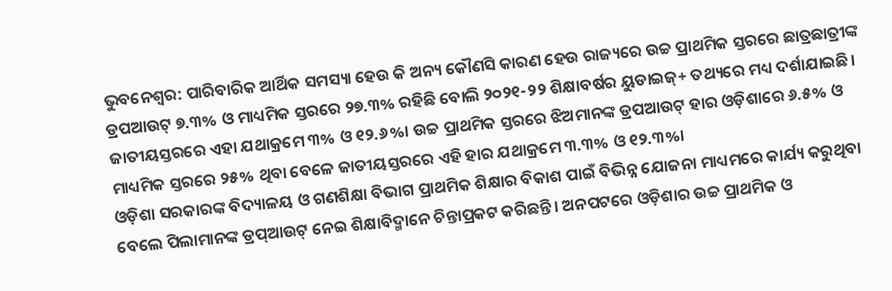ଭୁବନେଶ୍ବର: ପାରିବାରିକ ଆର୍ଥିକ ସମସ୍ୟା ହେଉ କି ଅନ୍ୟ କୌଣସି କାରଣ ହେଉ ରାଜ୍ୟରେ ଉଚ୍ଚ ପ୍ରାଥମିକ ସ୍ତରରେ ଛାତ୍ରଛାତ୍ରୀଙ୍କ ଡ୍ରପଆଉଟ୍ ୭.୩% ଓ ମାଧ୍ୟମିକ ସ୍ତରରେ ୨୭.୩% ରହିଛି ବୋଲି ୨୦୨୧-୨୨ ଶିକ୍ଷାବର୍ଷର ୟୁଡାଇଜ୍+ ତଥ୍ୟରେ ମଧ୍ୟ ଦର୍ଶାଯାଇଛି। ଜାତୀୟସ୍ତରରେ ଏହା ଯଥାକ୍ରମେ ୩% ଓ ୧୨.୬%। ଉଚ୍ଚ ପ୍ରାଥମିକ ସ୍ତରରେ ଝିଅମାନଙ୍କ ଡ୍ରପଆଉଟ୍ ହାର ଓଡ଼ିଶାରେ ୬.୫% ଓ ମାଧ୍ୟମିକ ସ୍ତରରେ ୨୫% ଥିବା ବେଳେ ଜାତୀୟସ୍ତରରେ ଏହି ହାର ଯଥାକ୍ରମେ ୩.୩% ଓ ୧୨.୩%।
ଓଡ଼ିଶା ସରକାରଙ୍କ ବିଦ୍ୟାଳୟ ଓ ଗଣଶିକ୍ଷା ବିଭାଗ ପ୍ରାଥମିକ ଶିକ୍ଷାର ବିକାଶ ପାଇଁ ବିଭିନ୍ନ ଯୋଜନା ମାଧ୍ୟମରେ କାର୍ଯ୍ୟ କରୁଥିବା ବେଲେ ପିଲାମାନଙ୍କ ଡ୍ରପ୍ଆଉଟ୍ ନେଇ ଶିକ୍ଷାବିଦ୍ମାନେ ଚିନ୍ତାପ୍ରକଟ କରିଛନ୍ତି। ଅନପଟରେ ଓଡ଼ିଶାର ଉଚ୍ଚ ପ୍ରାଥମିକ ଓ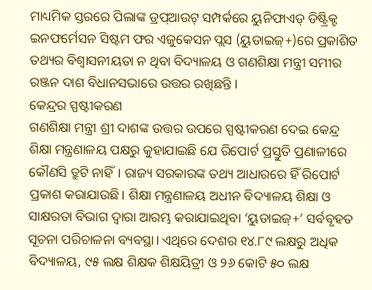ମାଧ୍ୟମିକ ସ୍ତରରେ ପିଲାଙ୍କ ଡ୍ରପ୍ଆଉଟ୍ ସମ୍ପର୍କରେ ୟୁନିଫାଏଡ୍ ଡିଷ୍ଟ୍ରିକ୍ଟ ଇନଫର୍ମେସନ ସିଷ୍ଟମ ଫର ଏଜୁକେସନ ପ୍ଲସ (ୟୁଡାଇଜ୍+)ରେ ପ୍ରକାଶିତ ତଥ୍ୟର ବିଶ୍ୱାସନୀୟତା ନ ଥିବା ବିଦ୍ୟାଳୟ ଓ ଗଣଶିକ୍ଷା ମନ୍ତ୍ରୀ ସମୀର ରଞ୍ଜନ ଦାଶ ବିଧାନସଭାରେ ଉତ୍ତର ରଖିଛନ୍ତି।
କେନ୍ଦ୍ରର ସ୍ପଷ୍ଟୀକରଣ
ଗଣଶିକ୍ଷା ମନ୍ତ୍ରୀ ଶ୍ରୀ ଦାଶଙ୍କ ଉତ୍ତର ଉପରେ ସ୍ପଷ୍ଟୀକରଣ ଦେଇ କେନ୍ଦ୍ର ଶିକ୍ଷା ମନ୍ତ୍ରଣାଳୟ ପକ୍ଷରୁ କୁହାଯାଇଛି ଯେ ରିପୋର୍ଟ ପ୍ରସ୍ତୁତି ପ୍ରଣାଳୀରେ କୌଣସି ତ୍ରୁଟି ନାହିଁ। ରାଜ୍ୟ ସରକାରଙ୍କ ତଥ୍ୟ ଆଧାରରେ ହିଁ ରିପୋର୍ଟ ପ୍ରକାଶ କରାଯାଉଛି। ଶିକ୍ଷା ମନ୍ତ୍ରଣାଳୟ ଅଧୀନ ବିଦ୍ୟାଳୟ ଶିକ୍ଷା ଓ ସାକ୍ଷରତା ବିଭାଗ ଦ୍ୱାରା ଆରମ୍ଭ କରାଯାଇଥିବା ‘ୟୁଡାଇଜ୍+’ ସର୍ବବୃହତ ସୂଚନା ପରିଚାଳନା ବ୍ୟବସ୍ଥା। ଏଥିରେ ଦେଶର ୧୪.୮୯ ଲକ୍ଷରୁ ଅଧିକ ବିଦ୍ୟାଳୟ, ୯୫ ଲକ୍ଷ ଶିକ୍ଷକ ଶିକ୍ଷୟିତ୍ରୀ ଓ ୨୬ କୋଟି ୫୦ ଲକ୍ଷ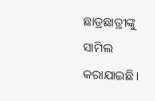ଛାତ୍ରଛାତ୍ରୀଙ୍କୁ ସାମିଲ କରାଯାଇଛି।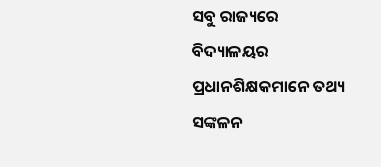ସବୁ ରାଜ୍ୟରେ ବିଦ୍ୟାଳୟର ପ୍ରଧାନଶିକ୍ଷକମାନେ ତଥ୍ୟ ସଙ୍କଳନ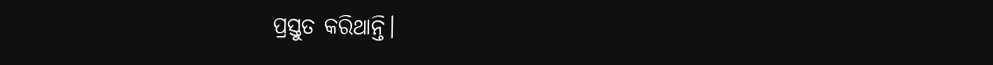ପ୍ରସ୍ତୁତ କରିଥାନ୍ତି।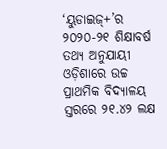‘ୟୁଡାଇଜ୍+’ର ୨୦୨୦-୨୧ ଶିକ୍ଷାବର୍ଷ ତଥ୍ୟ ଅନୁଯାୟୀ ଓଡ଼ିଶାରେ ଉଚ୍ଚ ପ୍ରାଥମିକ ବିଦ୍ୟାଳୟ ସ୍ତରରେ ୨୧.୪୨ ଲକ୍ଷ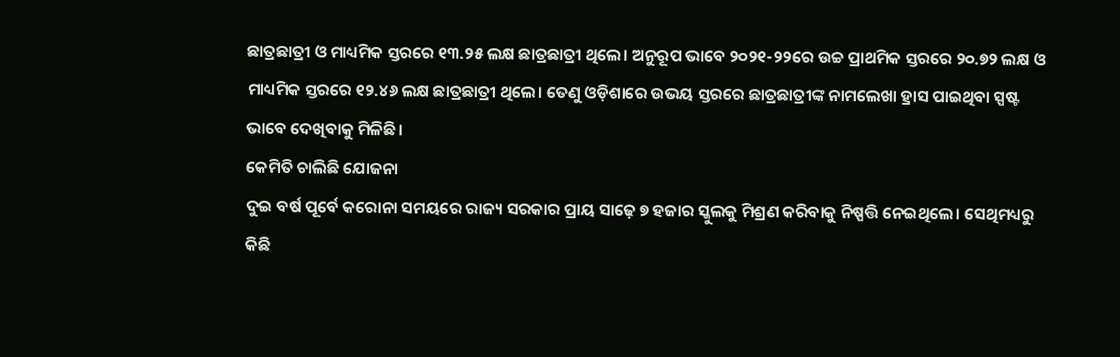ଛାତ୍ରଛାତ୍ରୀ ଓ ମାଧ୍ୟମିକ ସ୍ତରରେ ୧୩.୨୫ ଲକ୍ଷ ଛାତ୍ରଛାତ୍ରୀ ଥିଲେ। ଅନୁରୂପ ଭାବେ ୨୦୨୧-୨୨ରେ ଉଚ୍ଚ ପ୍ରାଥମିକ ସ୍ତରରେ ୨୦.୭୨ ଲକ୍ଷ ଓ ମାଧ୍ୟମିକ ସ୍ତରରେ ୧୨.୪୬ ଲକ୍ଷ ଛାତ୍ରଛାତ୍ରୀ ଥିଲେ। ତେଣୁ ଓଡ଼ିଶାରେ ଉଭୟ ସ୍ତରରେ ଛାତ୍ରଛାତ୍ରୀଙ୍କ ନାମଲେଖା ହ୍ରାସ ପାଇଥିବା ସ୍ପଷ୍ଟ ଭାବେ ଦେଖିବାକୁ ମିଳିଛି।
କେମିତି ଚାଲିଛି ଯୋଜନା
ଦୁଇ ବର୍ଷ ପୂର୍ବେ କରୋନା ସମୟରେ ରାଜ୍ୟ ସରକାର ପ୍ରାୟ ସାଢ଼େ ୭ ହଜାର ସ୍କୁଲକୁ ମିଶ୍ରଣ କରିବାକୁ ନିଷ୍ପତ୍ତି ନେଇଥିଲେ। ସେଥିମଧ୍ୟରୁ କିଛି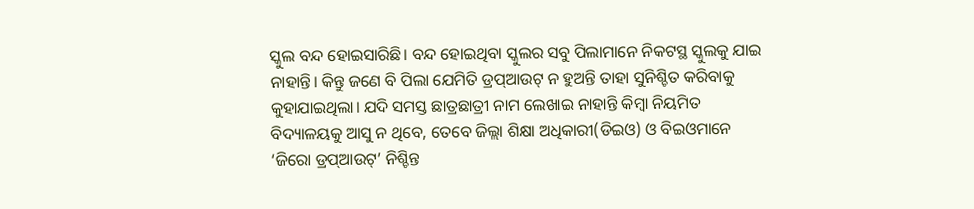ସ୍କୁଲ ବନ୍ଦ ହୋଇସାରିଛି। ବନ୍ଦ ହୋଇଥିବା ସ୍କୁଲର ସବୁ ପିଲାମାନେ ନିକଟସ୍ଥ ସ୍କୁଲକୁ ଯାଇ ନାହାନ୍ତି। କିନ୍ତୁ ଜଣେ ବି ପିଲା ଯେମିତି ଡ୍ରପ୍ଆଉଟ୍ ନ ହୁଅନ୍ତି ତାହା ସୁନିଶ୍ଚିତ କରିବାକୁ କୁହାଯାଇଥିଲା। ଯଦି ସମସ୍ତ ଛାତ୍ରଛାତ୍ରୀ ନାମ ଲେଖାଇ ନାହାନ୍ତି କିମ୍ବା ନିୟମିତ ବିଦ୍ୟାଳୟକୁ ଆସୁ ନ ଥିବେ, ତେବେ ଜିଲ୍ଲା ଶିକ୍ଷା ଅଧିକାରୀ(ଡିଇଓ) ଓ ବିଇଓମାନେ ‘ଜିରୋ ଡ୍ରପ୍ଆଉଟ୍’ ନିଶ୍ଚିନ୍ତ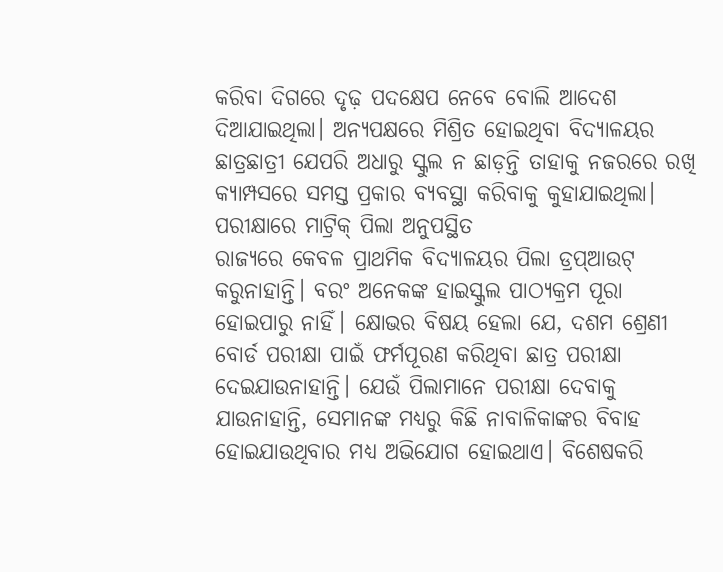କରିବା ଦିଗରେ ଦୃଢ଼ ପଦକ୍ଷେପ ନେବେ ବୋଲି ଆଦେଶ ଦିଆଯାଇଥିଲା। ଅନ୍ୟପକ୍ଷରେ ମିଶ୍ରିତ ହୋଇଥିବା ବିଦ୍ୟାଳୟର ଛାତ୍ରଛାତ୍ରୀ ଯେପରି ଅଧାରୁ ସ୍କୁଲ ନ ଛାଡ଼ନ୍ତି ତାହାକୁ ନଜରରେ ରଖି କ୍ୟାମ୍ପସରେ ସମସ୍ତ ପ୍ରକାର ବ୍ୟବସ୍ଥା କରିବାକୁ କୁହାଯାଇଥିଲା।
ପରୀକ୍ଷାରେ ମାଟ୍ରିକ୍ ପିଲା ଅନୁପସ୍ଥିତ
ରାଜ୍ୟରେ କେବଳ ପ୍ରାଥମିକ ବିଦ୍ୟାଳୟର ପିଲା ଡ୍ରପ୍ଆଉଟ୍ କରୁନାହାନ୍ତି। ବରଂ ଅନେକଙ୍କ ହାଇସ୍କୁଲ ପାଠ୍ୟକ୍ରମ ପୂରା ହୋଇପାରୁ ନାହିଁ। କ୍ଷୋଭର ବିଷୟ ହେଲା ଯେ, ଦଶମ ଶ୍ରେଣୀ ବୋର୍ଡ ପରୀକ୍ଷା ପାଇଁ ଫର୍ମପୂରଣ କରିଥିବା ଛାତ୍ର ପରୀକ୍ଷା ଦେଇଯାଉନାହାନ୍ତି। ଯେଉଁ ପିଲାମାନେ ପରୀକ୍ଷା ଦେବାକୁ ଯାଉନାହାନ୍ତି, ସେମାନଙ୍କ ମଧ୍ୟରୁ କିଛି ନାବାଳିକାଙ୍କର ବିବାହ ହୋଇଯାଉଥିବାର ମଧ୍ୟ ଅଭିଯୋଗ ହୋଇଥାଏ। ବିଶେଷକରି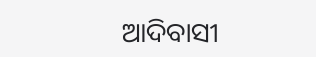ଆଦିବାସୀ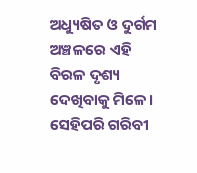ଅଧ୍ୟୁଷିତ ଓ ଦୁର୍ଗମ ଅଞ୍ଚଳରେ ଏହି ବିରଳ ଦୃଶ୍ୟ ଦେଖିବାକୁ ମିଳେ। ସେହିପରି ଗରିବୀ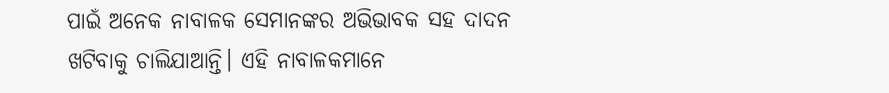ପାଇଁ ଅନେକ ନାବାଳକ ସେମାନଙ୍କର ଅଭିଭାବକ ସହ ଦାଦନ ଖଟିବାକୁ ଚାଲିଯାଆନ୍ତି। ଏହି ନାବାଳକମାନେ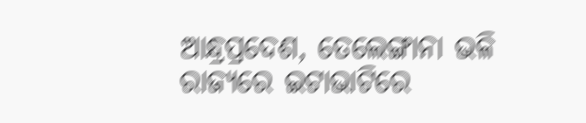ଆନ୍ଧ୍ରପ୍ରଦେଶ, ତେଲେଙ୍ଗାନା ଭଳି ରାଜ୍ୟରେ ଇଟାଭାଟିରେ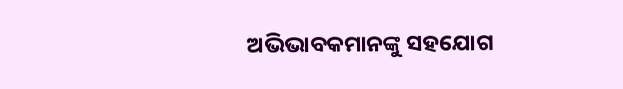ଅଭିଭାବକମାନଙ୍କୁ ସହଯୋଗ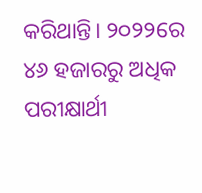କରିଥାନ୍ତି। ୨୦୨୨ରେ ୪୬ ହଜାରରୁ ଅଧିକ ପରୀକ୍ଷାର୍ଥୀ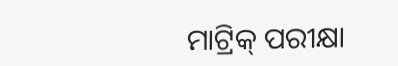ମାଟ୍ରିକ୍ ପରୀକ୍ଷା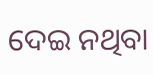ଦେଇ ନଥିବା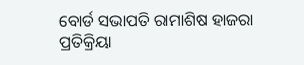ବୋର୍ଡ ସଭାପତି ରାମାଶିଷ ହାଜରା ପ୍ରତିକ୍ରିୟା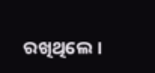ରଖିଥିଲେ।